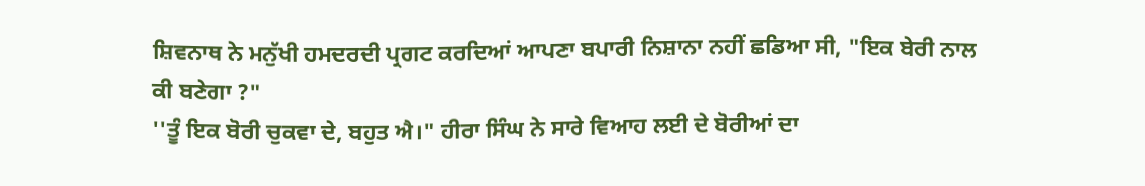ਸ਼ਿਵਨਾਥ ਨੇ ਮਨੁੱਖੀ ਹਮਦਰਦੀ ਪ੍ਰਗਟ ਕਰਦਿਆਂ ਆਪਣਾ ਬਪਾਰੀ ਨਿਸ਼ਾਨਾ ਨਹੀਂ ਛਡਿਆ ਸੀ, "ਇਕ ਬੇਰੀ ਨਾਲ ਕੀ ਬਣੇਗਾ ?"
''ਤੂੰ ਇਕ ਬੋਰੀ ਚੁਕਵਾ ਦੇ, ਬਹੁਤ ਐ।" ਹੀਰਾ ਸਿੰਘ ਨੇ ਸਾਰੇ ਵਿਆਹ ਲਈ ਦੇ ਬੋਰੀਆਂ ਦਾ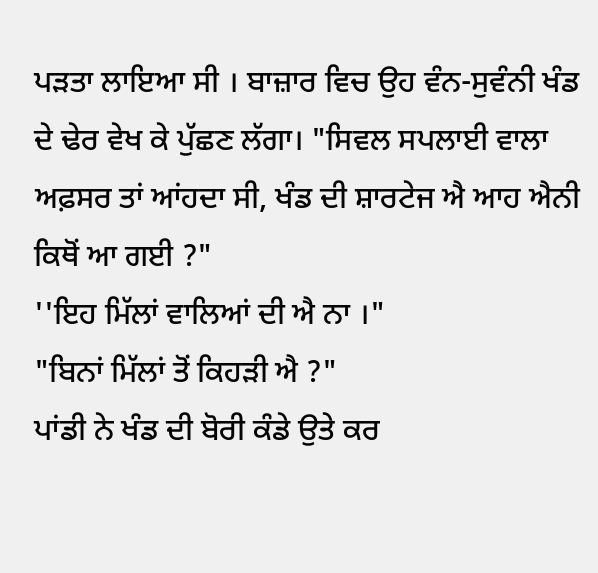ਪੜਤਾ ਲਾਇਆ ਸੀ । ਬਾਜ਼ਾਰ ਵਿਚ ਉਹ ਵੰਨ-ਸੁਵੰਨੀ ਖੰਡ ਦੇ ਢੇਰ ਵੇਖ ਕੇ ਪੁੱਛਣ ਲੱਗਾ। "ਸਿਵਲ ਸਪਲਾਈ ਵਾਲਾ ਅਫ਼ਸਰ ਤਾਂ ਆਂਹਦਾ ਸੀ, ਖੰਡ ਦੀ ਸ਼ਾਰਟੇਜ ਐ ਆਹ ਐਨੀ ਕਿਥੋਂ ਆ ਗਈ ?"
''ਇਹ ਮਿੱਲਾਂ ਵਾਲਿਆਂ ਦੀ ਐ ਨਾ ।"
"ਬਿਨਾਂ ਮਿੱਲਾਂ ਤੋਂ ਕਿਹੜੀ ਐ ?"
ਪਾਂਡੀ ਨੇ ਖੰਡ ਦੀ ਬੋਰੀ ਕੰਡੇ ਉਤੇ ਕਰ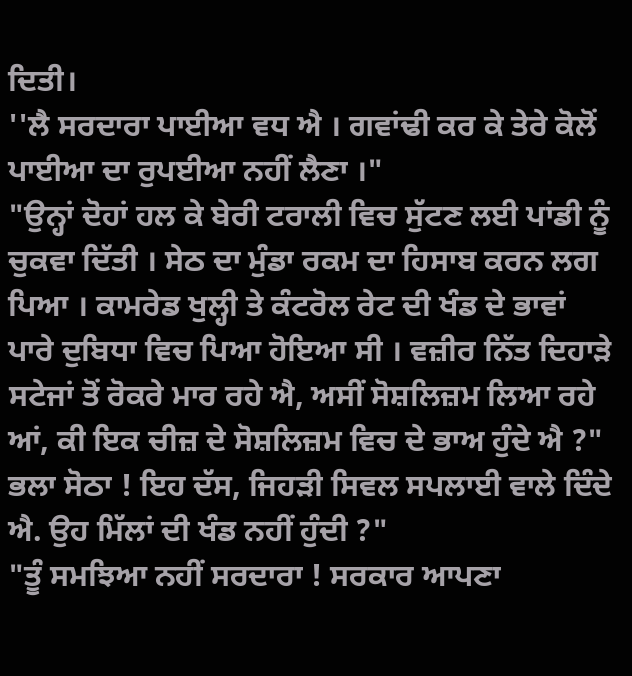ਦਿਤੀ।
''ਲੈ ਸਰਦਾਰਾ ਪਾਈਆ ਵਧ ਐ । ਗਵਾਂਢੀ ਕਰ ਕੇ ਤੇਰੇ ਕੋਲੋਂ ਪਾਈਆ ਦਾ ਰੁਪਈਆ ਨਹੀਂ ਲੈਣਾ ।"
"ਉਨ੍ਹਾਂ ਦੋਹਾਂ ਹਲ ਕੇ ਬੇਰੀ ਟਰਾਲੀ ਵਿਚ ਸੁੱਟਣ ਲਈ ਪਾਂਡੀ ਨੂੰ ਚੁਕਵਾ ਦਿੱਤੀ । ਸੇਠ ਦਾ ਮੁੰਡਾ ਰਕਮ ਦਾ ਹਿਸਾਬ ਕਰਨ ਲਗ ਪਿਆ । ਕਾਮਰੇਡ ਖੁਲ੍ਹੀ ਤੇ ਕੰਟਰੋਲ ਰੇਟ ਦੀ ਖੰਡ ਦੇ ਭਾਵਾਂ ਪਾਰੇ ਦੁਬਿਧਾ ਵਿਚ ਪਿਆ ਹੋਇਆ ਸੀ । ਵਜ਼ੀਰ ਨਿੱਤ ਦਿਹਾੜੇ ਸਟੇਜਾਂ ਤੋਂ ਰੋਕਰੇ ਮਾਰ ਰਹੇ ਐ, ਅਸੀਂ ਸੋਸ਼ਲਿਜ਼ਮ ਲਿਆ ਰਹੇ ਆਂ, ਕੀ ਇਕ ਚੀਜ਼ ਦੇ ਸੋਸ਼ਲਿਜ਼ਮ ਵਿਚ ਦੇ ਭਾਅ ਹੁੰਦੇ ਐ ?"
ਭਲਾ ਸੋਠਾ ! ਇਹ ਦੱਸ, ਜਿਹੜੀ ਸਿਵਲ ਸਪਲਾਈ ਵਾਲੇ ਦਿੰਦੇ ਐ. ਉਹ ਮਿੱਲਾਂ ਦੀ ਖੰਡ ਨਹੀਂ ਹੁੰਦੀ ?"
"ਤੂੰ ਸਮਝਿਆ ਨਹੀਂ ਸਰਦਾਰਾ ! ਸਰਕਾਰ ਆਪਣਾ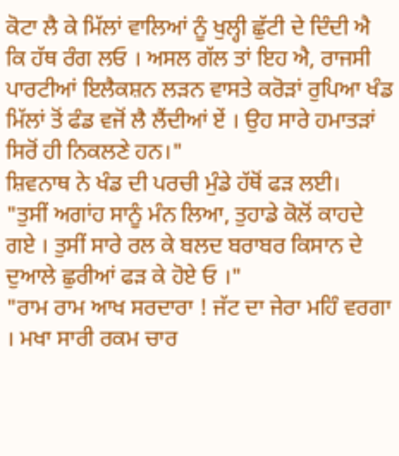ਕੋਟਾ ਲੈ ਕੇ ਮਿੱਲਾਂ ਵਾਲਿਆਂ ਨੂੰ ਖੁਲ੍ਹੀ ਛੁੱਟੀ ਦੇ ਦਿੰਦੀ ਐ ਕਿ ਹੱਥ ਰੰਗ ਲਓ । ਅਸਲ ਗੱਲ ਤਾਂ ਇਹ ਐ, ਰਾਜਸੀ ਪਾਰਟੀਆਂ ਇਲੈਕਸ਼ਨ ਲੜਨ ਵਾਸਤੇ ਕਰੋੜਾਂ ਰੁਪਿਆ ਖੰਡ ਮਿੱਲਾਂ ਤੋਂ ਫੰਡ ਵਜੋਂ ਲੈ ਲੈਂਦੀਆਂ ਏਂ । ਉਹ ਸਾਰੇ ਹਮਾਤੜਾਂ ਸਿਰੋਂ ਹੀ ਨਿਕਲਣੇ ਹਨ।"
ਸ਼ਿਵਨਾਥ ਨੇ ਖੰਡ ਦੀ ਪਰਚੀ ਮੁੰਡੇ ਹੱਥੋਂ ਫੜ ਲਈ।
"ਤੁਸੀਂ ਅਗਾਂਹ ਸਾਨੂੰ ਮੰਨ ਲਿਆ, ਤੁਹਾਡੇ ਕੋਲੋਂ ਕਾਹਦੇ ਗਏ । ਤੁਸੀਂ ਸਾਰੇ ਰਲ ਕੇ ਬਲਦ ਬਰਾਬਰ ਕਿਸਾਨ ਦੇ ਦੁਆਲੇ ਛੁਰੀਆਂ ਫੜ ਕੇ ਹੋਏ ਓ ।"
"ਰਾਮ ਰਾਮ ਆਖ ਸਰਦਾਰਾ ! ਜੱਟ ਦਾ ਜੇਰਾ ਮਹਿੰ ਵਰਗਾ । ਮਖਾ ਸਾਰੀ ਰਕਮ ਚਾਰ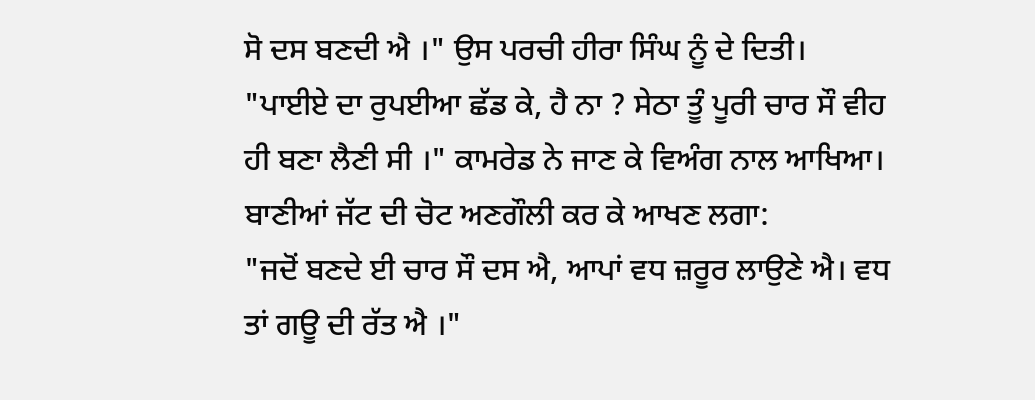ਸੋ ਦਸ ਬਣਦੀ ਐ ।" ਉਸ ਪਰਚੀ ਹੀਰਾ ਸਿੰਘ ਨੂੰ ਦੇ ਦਿਤੀ।
"ਪਾਈਏ ਦਾ ਰੁਪਈਆ ਛੱਡ ਕੇ, ਹੈ ਨਾ ? ਸੇਠਾ ਤੂੰ ਪੂਰੀ ਚਾਰ ਸੌ ਵੀਹ ਹੀ ਬਣਾ ਲੈਣੀ ਸੀ ।" ਕਾਮਰੇਡ ਨੇ ਜਾਣ ਕੇ ਵਿਅੰਗ ਨਾਲ ਆਖਿਆ।
ਬਾਣੀਆਂ ਜੱਟ ਦੀ ਚੋਟ ਅਣਗੌਲੀ ਕਰ ਕੇ ਆਖਣ ਲਗਾ:
"ਜਦੋਂ ਬਣਦੇ ਈ ਚਾਰ ਸੌ ਦਸ ਐ, ਆਪਾਂ ਵਧ ਜ਼ਰੂਰ ਲਾਉਣੇ ਐ। ਵਧ ਤਾਂ ਗਊ ਦੀ ਰੱਤ ਐ ।"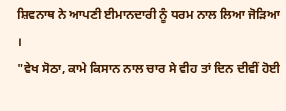ਸ਼ਿਵਨਾਥ ਨੇ ਆਪਣੀ ਈਮਾਨਦਾਰੀ ਨੂੰ ਧਰਮ ਨਾਲ ਲਿਆ ਜੋੜਿਆ ।
"ਵੇਖ ਸੋਠਾ, ਕਾਮੇ ਕਿਸਾਨ ਨਾਲ ਚਾਰ ਸੇ ਵੀਹ ਤਾਂ ਦਿਨ ਦੀਵੀਂ ਹੋਈ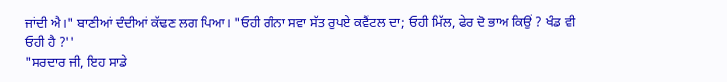ਜਾਂਦੀ ਐ।" ਬਾਣੀਆਂ ਦੰਦੀਆਂ ਕੱਢਣ ਲਗ ਪਿਆ। "ਓਹੀ ਗੰਨਾ ਸਵਾ ਸੱਤ ਰੁਪਏ ਕਵੈਂਟਲ ਦਾ; ਓਹੀ ਮਿੱਲ, ਫੇਰ ਦੋ ਭਾਅ ਕਿਉਂ ? ਖੰਡ ਵੀ ਓਹੀ ਹੈ ?''
"ਸਰਦਾਰ ਜੀ, ਇਹ ਸਾਡੇ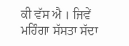ਕੀ ਵੱਸ ਐ । ਜਿਵੇਂ ਮਹਿੰਗਾ ਸੱਸਤਾ ਸੱਦਾ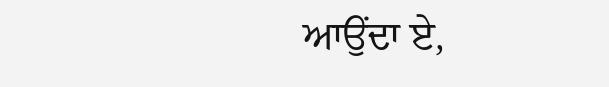ਆਉਂਦਾ ਏ,